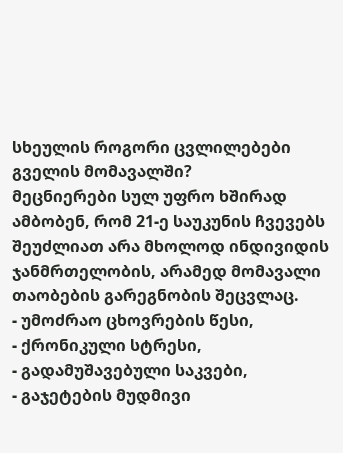სხეულის როგორი ცვლილებები გველის მომავალში?
მეცნიერები სულ უფრო ხშირად ამბობენ, რომ 21-ე საუკუნის ჩვევებს შეუძლიათ არა მხოლოდ ინდივიდის ჯანმრთელობის, არამედ მომავალი თაობების გარეგნობის შეცვლაც.
- უმოძრაო ცხოვრების წესი,
- ქრონიკული სტრესი,
- გადამუშავებული საკვები,
- გაჯეტების მუდმივი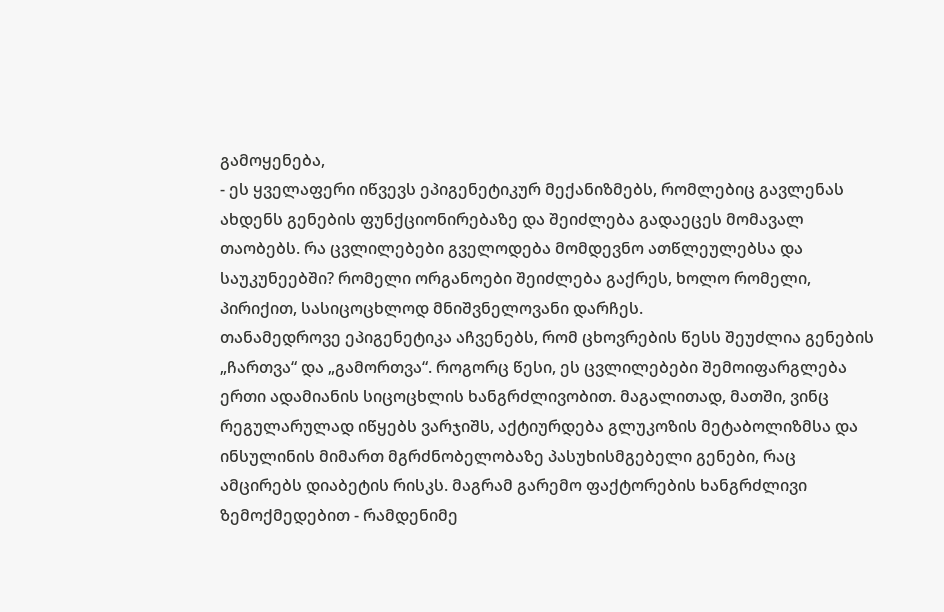გამოყენება,
- ეს ყველაფერი იწვევს ეპიგენეტიკურ მექანიზმებს, რომლებიც გავლენას ახდენს გენების ფუნქციონირებაზე და შეიძლება გადაეცეს მომავალ თაობებს. რა ცვლილებები გველოდება მომდევნო ათწლეულებსა და საუკუნეებში? რომელი ორგანოები შეიძლება გაქრეს, ხოლო რომელი, პირიქით, სასიცოცხლოდ მნიშვნელოვანი დარჩეს.
თანამედროვე ეპიგენეტიკა აჩვენებს, რომ ცხოვრების წესს შეუძლია გენების „ჩართვა“ და „გამორთვა“. როგორც წესი, ეს ცვლილებები შემოიფარგლება ერთი ადამიანის სიცოცხლის ხანგრძლივობით. მაგალითად, მათში, ვინც რეგულარულად იწყებს ვარჯიშს, აქტიურდება გლუკოზის მეტაბოლიზმსა და ინსულინის მიმართ მგრძნობელობაზე პასუხისმგებელი გენები, რაც ამცირებს დიაბეტის რისკს. მაგრამ გარემო ფაქტორების ხანგრძლივი ზემოქმედებით - რამდენიმე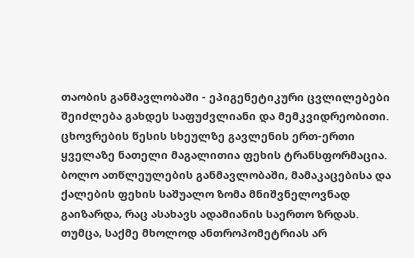თაობის განმავლობაში - ეპიგენეტიკური ცვლილებები შეიძლება გახდეს საფუძვლიანი და მემკვიდრეობითი.
ცხოვრების წესის სხეულზე გავლენის ერთ-ერთი ყველაზე ნათელი მაგალითია ფეხის ტრანსფორმაცია. ბოლო ათწლეულების განმავლობაში, მამაკაცებისა და ქალების ფეხის საშუალო ზომა მნიშვნელოვნად გაიზარდა, რაც ასახავს ადამიანის საერთო ზრდას. თუმცა, საქმე მხოლოდ ანთროპომეტრიას არ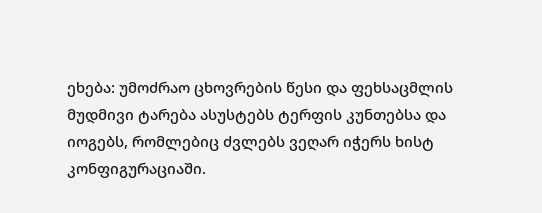ეხება: უმოძრაო ცხოვრების წესი და ფეხსაცმლის მუდმივი ტარება ასუსტებს ტერფის კუნთებსა და იოგებს, რომლებიც ძვლებს ვეღარ იჭერს ხისტ კონფიგურაციაში.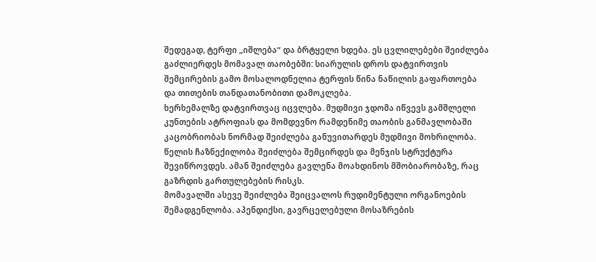შედეგად, ტერფი „იშლება“ და ბრტყელი ხდება. ეს ცვლილებები შეიძლება გაძლიერდეს მომავალ თაობებში: სიარულის დროს დატვირთვის შემცირების გამო მოსალოდნელია ტერფის წინა ნაწილის გაფართოება და თითების თანდათანობითი დამოკლება.
ხერხემალზე დატვირთვაც იცვლება. მუდმივი ჯდომა იწვევს გამშლელი კუნთების ატროფიას და მომდევნო რამდენიმე თაობის განმავლობაში კაცობრიობას ნორმად შეიძლება განუვითარდეს მუდმივი მოხრილობა. წელის ჩაზნექილობა შეიძლება შემცირდეს და მენჯის სტრუქტურა შევიწროვდეს. ამან შეიძლება გავლენა მოახდინოს მშობიარობაზე, რაც გაზრდის გართულებების რისკს.
მომავალში ასევე შეიძლება შეიცვალოს რუდიმენტული ორგანოების შემადგენლობა. აპენდიქსი, გავრცელებული მოსაზრების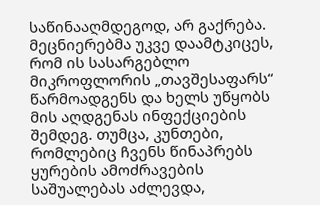საწინააღმდეგოდ, არ გაქრება. მეცნიერებმა უკვე დაამტკიცეს, რომ ის სასარგებლო მიკროფლორის „თავშესაფარს“ წარმოადგენს და ხელს უწყობს მის აღდგენას ინფექციების შემდეგ. თუმცა, კუნთები, რომლებიც ჩვენს წინაპრებს ყურების ამოძრავების საშუალებას აძლევდა,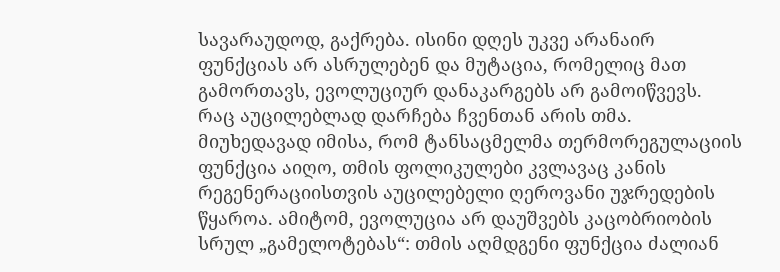სავარაუდოდ, გაქრება. ისინი დღეს უკვე არანაირ ფუნქციას არ ასრულებენ და მუტაცია, რომელიც მათ გამორთავს, ევოლუციურ დანაკარგებს არ გამოიწვევს.
რაც აუცილებლად დარჩება ჩვენთან არის თმა. მიუხედავად იმისა, რომ ტანსაცმელმა თერმორეგულაციის ფუნქცია აიღო, თმის ფოლიკულები კვლავაც კანის რეგენერაციისთვის აუცილებელი ღეროვანი უჯრედების წყაროა. ამიტომ, ევოლუცია არ დაუშვებს კაცობრიობის სრულ „გამელოტებას“: თმის აღმდგენი ფუნქცია ძალიან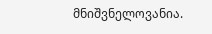მნიშვნელოვანია.